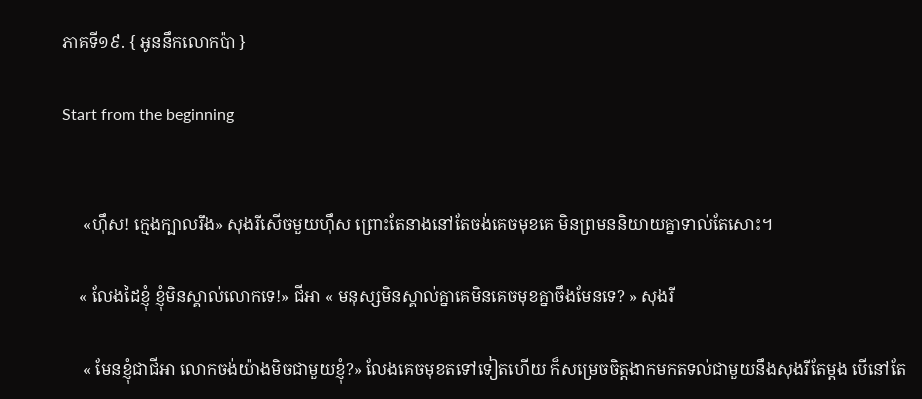ភាគទី១៩. { អូននឹកលោកប៉ា }

Start from the beginning


     «ហ៊ឹស! ក្មេងក្បាលរឹង» សុងរីសើចមួយហ៊ឹស ព្រោះតែនាងនៅតែចង់គេចមុខគេ មិនព្រមននិយាយគ្នាទាល់តែសោះ។

    « លែងដៃខ្ញុំ ខ្ញុំមិនស្គាល់លោកទេ!» ជីអា « មនុស្សមិនស្គាល់គ្នាគេមិនគេចមុខគ្នាចឹងមែនទេ? » សុងរី

     « មែនខ្ញុំជាជីអា លោកចង់យ៉ាងមិចជាមួយខ្ញុំ?» លែងគេចមុខតទៅទៀតហើយ ក៏សម្រេចចិត្តងាកមកតទល់ជាមួយនឹងសុងរីតែម្តង បើនៅតែ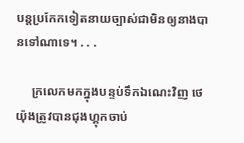បន្តប្រកែកទៀតនាយច្បាស់ជាមិនឲ្យនាងបានទៅណាទេ។ . . .

     ក្រលេកមកក្នុងបន្ទប់ទឹកឯណេះវិញ ថេយ៉ុងត្រូវបានជុងហ្គុកចាប់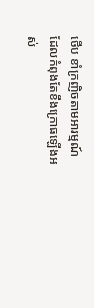ថើប ខាំក្រញិចតាមអារម្មណ៍ដែលកំពុងតែខឹងក្រោធឡើងអស់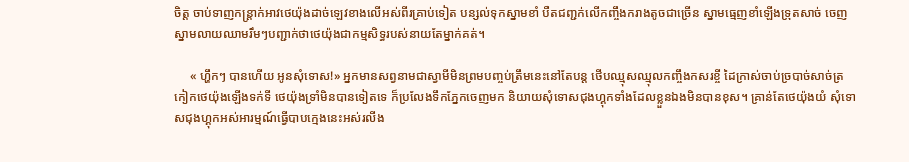ចិត្ត ចាប់ទាញកន្រ្តាក់អាវថេយ៉ុងដាច់ឡេវខាងលើអស់ពីរគ្រាប់ទៀត បន្សល់ទុកស្នាមខាំ បឺតជញ្ជក់លើកញ្ចឹងករាងតូចជាច្រើន ស្នាមធ្មេញខាំឡើងទ្រុតសាច់ ចេញស្នាមលាយឈាមរឹមៗបញ្ជាក់ថាថេយ៉ុងជាកម្មសិទ្ធរបស់នាយតែម្នាក់គត់។

     « ហ្ហឹកៗ បានហើយ អូនសុំទោស!» អ្នកមានសព្វនាមជាស្វាមីមិនព្រមបញ្ចប់ត្រឹមនេះនៅតែបន្ត ថើបឈ្មុសឈ្មុលកញ្ចឹងកសរខ្ចី ដៃក្រាស់ចាប់ច្របាច់សាច់ត្រកៀកថេយ៉ុងឡើងទក់ទី ថេយ៉ុងទ្រាំមិនបានទៀតទេ ក៏ប្រលែងទឹកភ្នែកចេញមក និយាយសុំទោសជុងហ្គុកទាំងដែលខ្លួនឯងមិនបានខុស។ គ្រាន់តែថេយ៉ុងយំ សុំទោសជុងហ្គុកអស់អារម្មណ៍ធ្វើបាបក្មេងនេះអស់រលីង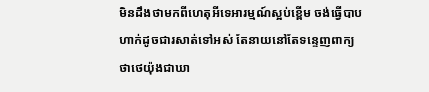មិនដឹងថាមកពីហេតុអីទេអារម្មណ៍ស្អប់ខ្ពើម ចង់ធ្វើបាបហាក់ដូចជារសាត់ទៅអស់ តែនាយនៅតែទន្ទេញពាក្យថាថេយ៉ុងជាឃា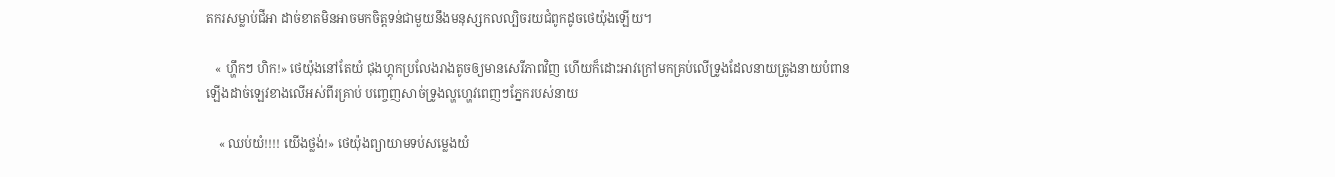តករសម្លាប់ជីអា ដាច់ខាតមិនអាចមកចិត្តទន់ជាមួយនឹងមនុស្សកលល្បិចរយជំពូកដូចថេយ៉ុងឡើយ។

   « ហ្ហឹកៗ ហិក!» ថេយ៉ុងនៅតែយំ ជុងហ្គុកប្រលែងរាងតូចឲ្យមានសេរីភាពវិញ ហើយក៏ដោះអាវក្រៅមកគ្រប់លើទ្រូងដែលនាយត្រូងនាយបំពានឡើងដាច់ឡេវខាងលើអស់ពីរគ្រាប់ បញ្ចេញសាច់ទ្រូងល្ហហ្ហេវពេញៗភ្នែករបស់នាយ

    « ឈប់យំ!!!! យើងថ្លង់!» ថេយ៉ុងព្យាយាមទប់សម្លេងយំ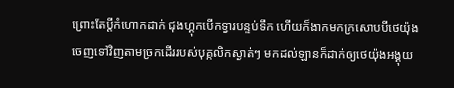ព្រោះតែប្តីកំហោកដាក់ ជុងហ្គុកបើកទ្វារបន្ទប់ទឹក ហើយក៏ងាកមកក្រសោបបីថេយ៉ុងចេញទៅវិញតាមច្រកដើររបស់បុគ្កលិកស្ងាត់ៗ មកដល់ឡានក៏ដាក់ឲ្យថេយ៉ុងអង្គុយ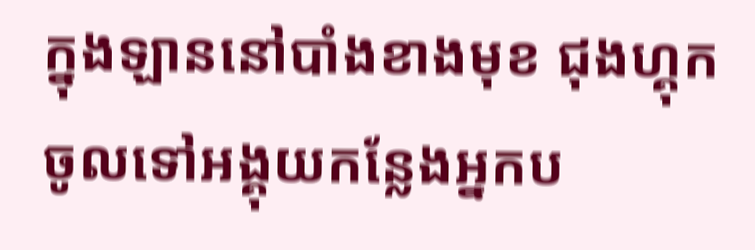ក្នុងឡាននៅបាំងខាងមុខ ជុងហ្គុកចូលទៅអង្គុយកន្លែងអ្នកប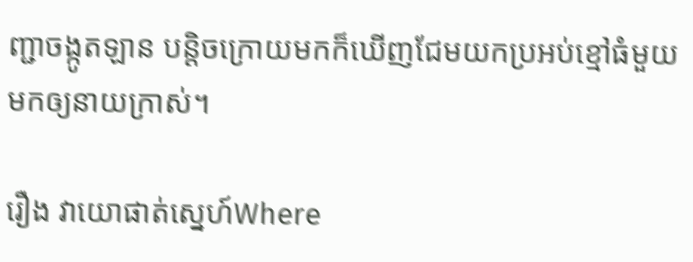ញ្ជាចង្កូតឡាន បន្តិចក្រោយមកក៏ឃើញជែមយកប្រអប់ខ្មៅធំមួយមកឲ្យនាយក្រាស់។

រឿង វាយោផាត់ស្នេហ៍Where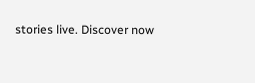stories live. Discover now